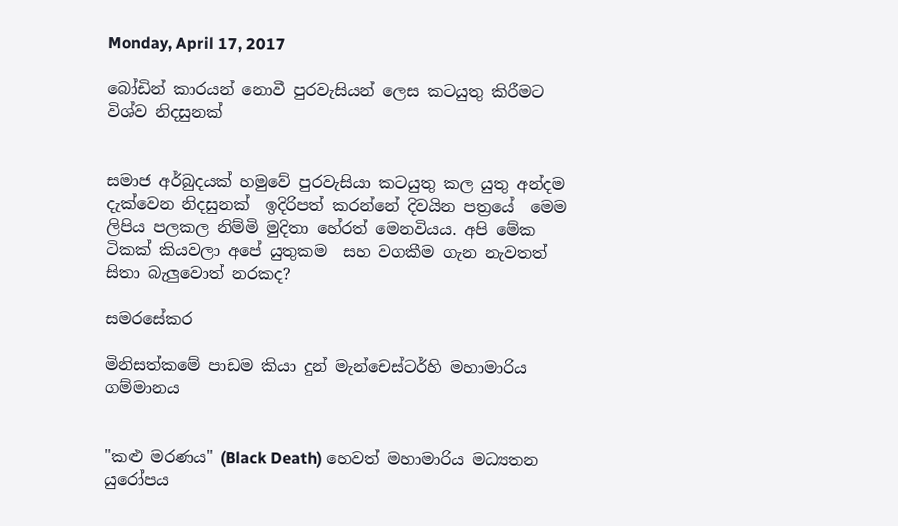Monday, April 17, 2017

බෝඩින් කාරයන් නොවී පුරවැසියන් ලෙස කටයුතු කිරීමට විශ්ව නිදසුනක්


සමාජ අර්බුදයක් හමුවේ පුරවැසියා කටයුතු කල යුතු අන්දම දැක්වෙන නිදසුනක්  ඉදිරිපත් කරන්නේ දිවයින පත්‍රයේ  මෙම ලිපිය පලකල නිම්මි මුදිතා හේරත් මෙනවියය. අපි මේක ටිකක් කියවලා අපේ යුතුකම  සහ වගකීම ගැන නැවතත් සිතා බැලුවොත් නරකද?

සමරසේකර

මිනිසත්කමේ පාඩම කියා දුන් මැන්චෙස්‌ටර්හි මහාමාරිය ගම්මානය


"කළු මරණය" (Black Death) හෙවත් මහාමාරිය මධ්‍යතන යුරෝපය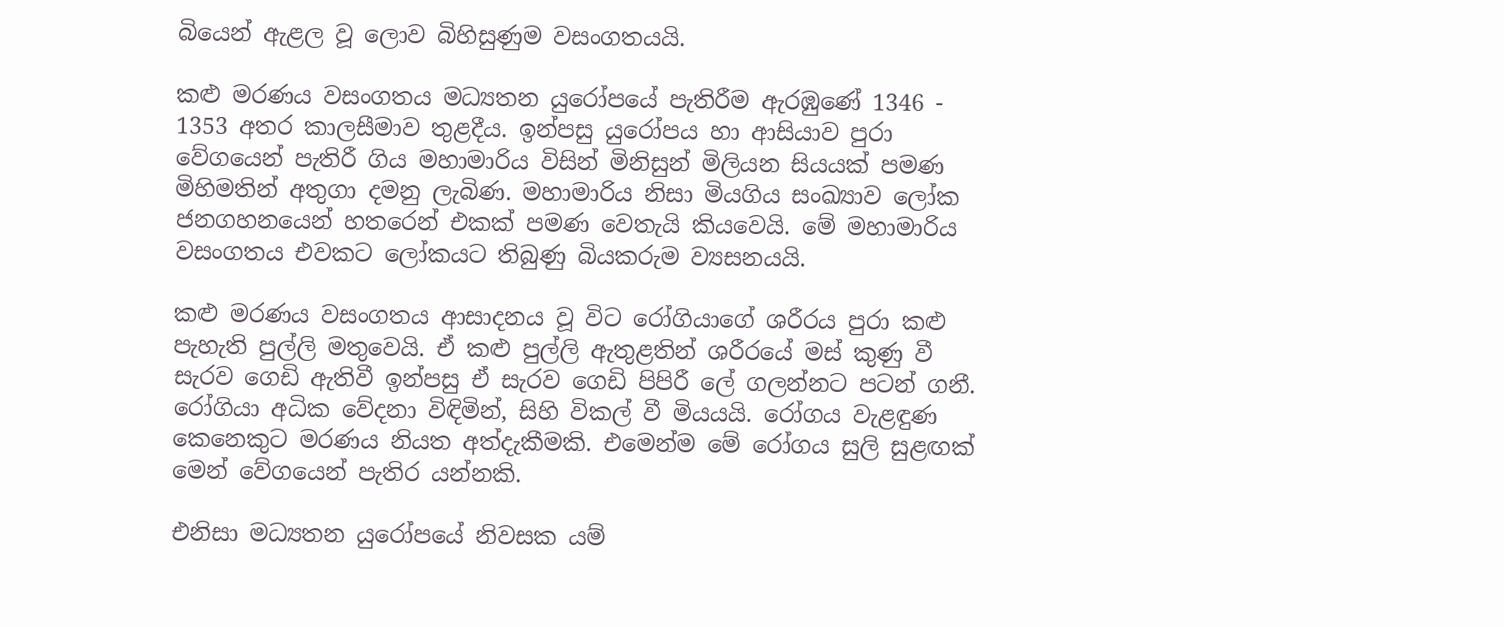බියෙන් ඇළල වූ ලොව බිහිසුණුම වසංගතයයි.

කළු මරණය වසංගතය මධ්‍යතන යුරෝපයේ පැතිරීම ඇරඹුණේ 1346 - 1353 අතර කාලසීමාව තුළදීය. ඉන්පසු යුරෝපය හා ආසියාව පුරා වේගයෙන් පැතිරී ගිය මහාමාරිය විසින් මිනිසුන් මිලියන සියයක්‌ පමණ මිහිමතින් අතුගා දමනු ලැබිණ. මහාමාරිය නිසා මියගිය සංඛ්‍යාව ලෝක ජනගහනයෙන් හතරෙන් එකක්‌ පමණ වෙතැයි කියවෙයි. මේ මහාමාරිය වසංගතය එවකට ලෝකයට තිබුණු බියකරුම ව්‍යසනයයි.

කළු මරණය වසංගතය ආසාදනය වූ විට රෝගියාගේ ශරීරය පුරා කළු පැහැති පුල්ලි මතුවෙයි. ඒ කළු පුල්ලි ඇතුළතින් ශරීරයේ මස්‌ කුණු වී සැරව ගෙඩි ඇතිවී ඉන්පසු ඒ සැරව ගෙඩි පිපිරී ලේ ගලන්නට පටන් ගනී. රෝගියා අධික වේදනා විඳිමින්, සිහි විකල් වී මියයයි. රෝගය වැළඳුණ කෙනෙකුට මරණය නියත අත්දැකීමකි. එමෙන්ම මේ රෝගය සුලි සුළඟක්‌ මෙන් වේගයෙන් පැතිර යන්නකි.

එනිසා මධ්‍යතන යුරෝපයේ නිවසක යම්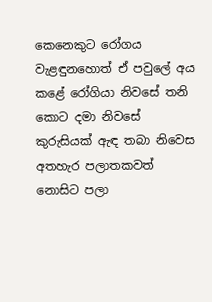කෙනෙකුට රෝගය වැළඳුනහොත් ඒ පවුලේ අය කළේ රෝගියා නිවසේ තනි කොට දමා නිවසේ කුරුසියක්‌ ඇඳ තබා නිවෙස අතහැර පලාතකවත් නොසිට පලා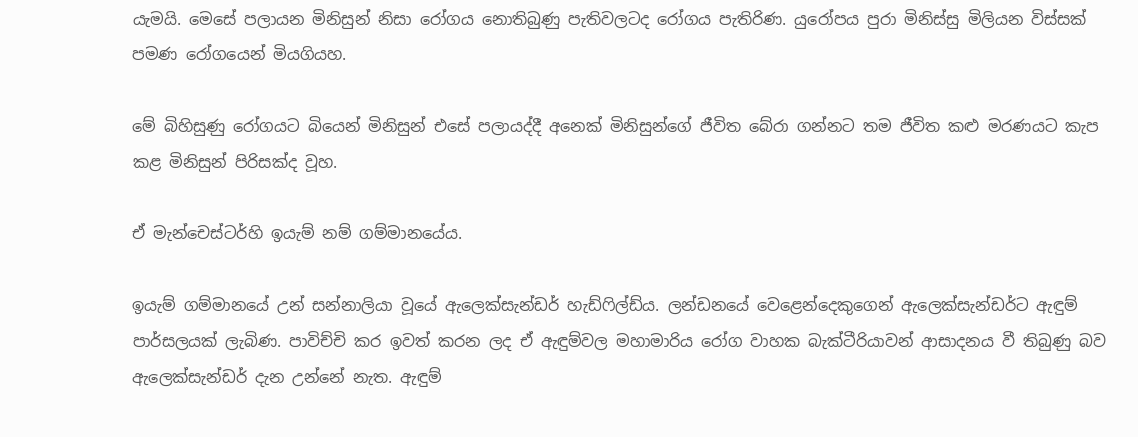යැමයි. මෙසේ පලායන මිනිසුන් නිසා රෝගය නොතිබුණු පැතිවලටද රෝගය පැතිරිණ. යුරෝපය පුරා මිනිස්‌සු මිලියන විස්‌සක්‌ පමණ රෝගයෙන් මියගියහ.

මේ බිහිසුණු රෝගයට බියෙන් මිනිසුන් එසේ පලායද්දී අනෙක්‌ මිනිසුන්ගේ ජීවිත බේරා ගන්නට තම ජීවිත කළු මරණයට කැප කළ මිනිසුන් පිරිසක්‌ද වූහ.

ඒ මැන්චෙස්‌ටර්හි ඉයැම් නම් ගම්මානයේය.

ඉයැම් ගම්මානයේ උන් සන්නාලියා වූයේ ඇලෙක්‌සැන්ඩර් හැඩ්ෆිල්ඩ්ය. ලන්ඩනයේ වෙළෙන්දෙකුගෙන් ඇලෙක්‌සැන්ඩර්ට ඇඳුම් පාර්සලයක්‌ ලැබිණ. පාවිච්චි කර ඉවත් කරන ලද ඒ ඇඳුම්වල මහාමාරිය රෝග වාහක බැක්‌ටීරියාවන් ආසාදනය වී තිබුණු බව ඇලෙක්‌සැන්ඩර් දැන උන්නේ නැත. ඇඳුම්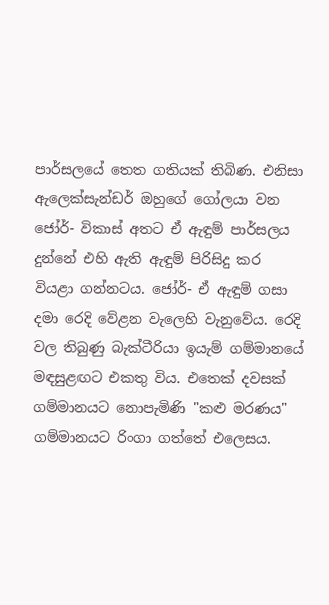පාර්සලයේ තෙත ගතියක්‌ තිබිණ. එනිසා ඇලෙක්‌සැන්ඩර් ඔහුගේ ගෝලයා වන ජෝර්- විකාස්‌ අතට ඒ ඇඳුම් පාර්සලය දුන්නේ එහි ඇති ඇඳුම් පිරිසිදු කර වියළා ගන්නටය. ජෝර්- ඒ ඇඳුම් ගසා දමා රෙදි වේළන වැලෙහි වැනුවේය. රෙදි වල තිබුණු බැක්‌ටීරියා ඉයැම් ගම්මානයේ මඳසුළඟට එකතු විය. එතෙක්‌ දවසක්‌ ගම්මානයට නොපැමිණි "කළු මරණය" ගම්මානයට රිංගා ගත්තේ එලෙසය.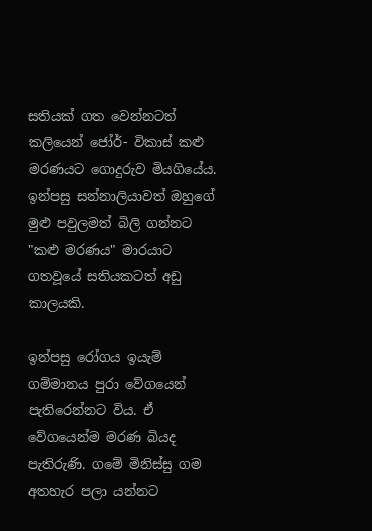සතියක්‌ ගත වෙන්නටත් කලියෙන් ජෝර්- විකාස්‌ කළු මරණයට ගොදුරුව මියගියේය. ඉන්පසු සන්නාලියාවත් ඔහුගේ මුළු පවුලමත් බිලි ගන්නට "කළු මරණය" මාරයාට ගතවූයේ සතියකටත් අඩු කාලයකි.

ඉන්පසු රෝගය ඉයැම් ගම්මානය පුරා වේගයෙන් පැතිරෙන්නට විය. ඒ වේගයෙන්ම මරණ බියද පැතිරුණි. ගමේ මිනිස්‌සු ගම අතහැර පලා යන්නට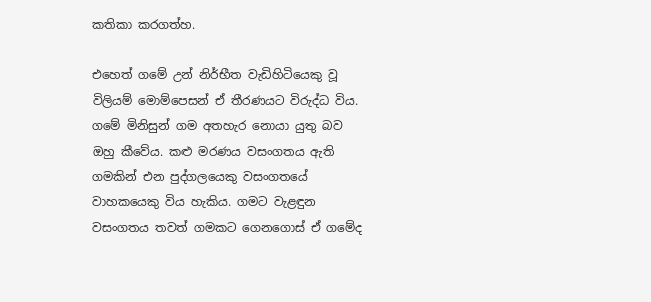කතිකා කරගත්හ.

එහෙත් ගමේ උන් නිර්භීත වැඩිහිටියෙකු වූ විලියම් මොම්පෙසන් ඒ තීරණයට විරුද්ධ විය. ගමේ මිනිසුන් ගම අතහැර නොයා යුතු බව ඔහු කීවේය. කළු මරණය වසංගතය ඇති ගමකින් එන පුද්ගලයෙකු වසංගතයේ වාහකයෙකු විය හැකිය. ගමට වැළඳුන වසංගතය තවත් ගමකට ගෙනගොස්‌ ඒ ගමේද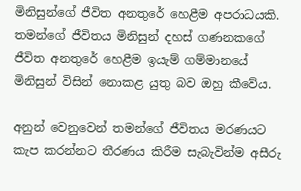මිනිසුන්ගේ ජීවිත අනතුරේ හෙළීම අපරාධයකි. තමන්ගේ ජීවිතය මිනිසුන් දහස්‌ ගණනකගේ ජීවිත අනතුරේ හෙළීම ඉයැම් ගම්මානයේ මිනිසුන් විසින් නොකළ යුතු බව ඔහු කීවේය.

අනුන් වෙනුවෙන් තමන්ගේ ජීවිතය මරණයට කැප කරන්නට තීරණය කිරීම සැබැවින්ම අසීරු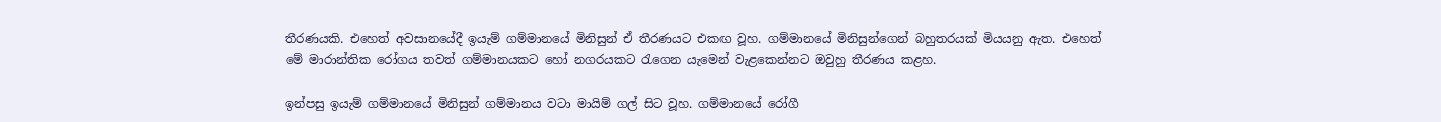තීරණයකි. එහෙත් අවසානයේදී ඉයැම් ගම්මානයේ මිනිසුන් ඒ තීරණයට එකඟ වූහ. ගම්මානයේ මිනිසුන්ගෙන් බහුතරයක්‌ මියයනු ඇත. එහෙත් මේ මාරාන්තික රෝගය තවත් ගම්මානයකට හෝ නගරයකට රැගෙන යැමෙන් වැළකෙන්නට ඔවුහු තීරණය කළහ.

ඉන්පසු ඉයැම් ගම්මානයේ මිනිසුන් ගම්මානය වටා මායිම් ගල් සිට වූහ. ගම්මානයේ රෝගී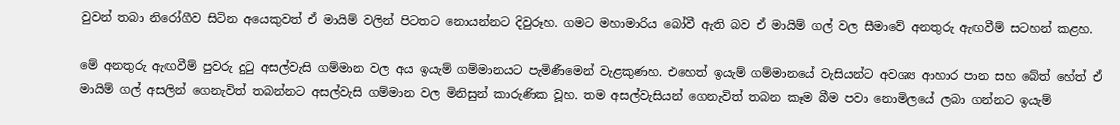වුවන් තබා නිරෝගීව සිටින අයෙකුවත් ඒ මායිම් වලින් පිටතට නොයන්නට දිවුරූහ. ගමට මහාමාරිය බෝවී ඇති බව ඒ මායිම් ගල් වල සීමාවේ අනතුරු ඇඟවීම් සටහන් කළහ.

මේ අනතුරු ඇඟවීම් පුවරු දුටු අසල්වැසි ගම්මාන වල අය ඉයැම් ගම්මානයට පැමිණීමෙන් වැළකුණහ. එහෙත් ඉයැම් ගම්මානයේ වැසියන්ට අවශ්‍ය ආහාර පාන සහ බේත් හේත් ඒ මායිම් ගල් අසලින් ගෙනැවිත් තබන්නට අසල්වැසි ගම්මාන වල මිනිසුන් කාරුණික වූහ. තම අසල්වැසියන් ගෙනැවිත් තබන කෑම බීම පවා නොමිලයේ ලබා ගන්නට ඉයැම්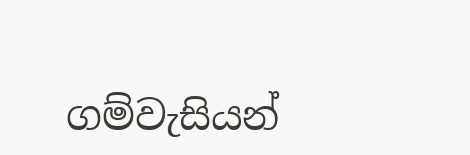ගම්වැසියන්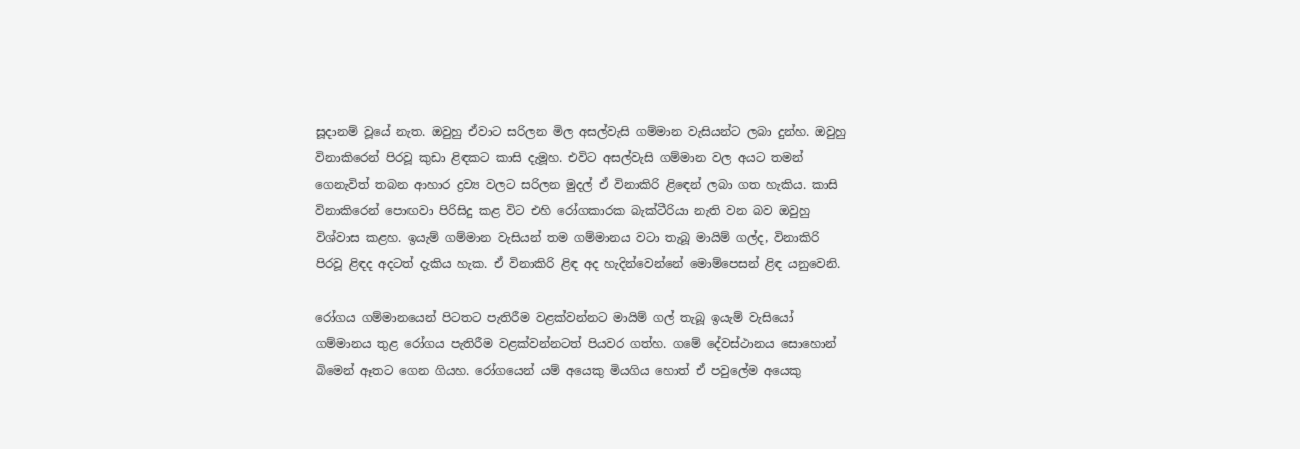සූදානම් වූයේ නැත. ඔවුහු ඒවාට සරිලන මිල අසල්වැසි ගම්මාන වැසියන්ට ලබා දුන්හ. ඔවුහු විනාකිරෙන් පිරවූ කුඩා ළිඳකට කාසි දැමූහ. එවිට අසල්වැසි ගම්මාන වල අයට තමන් ගෙනැවිත් තබන ආහාර ද්‍රව්‍ය වලට සරිලන මුදල් ඒ විනාකිරි ළිඳෙන් ලබා ගත හැකිය. කාසි විනාකිරෙන් පොඟවා පිරිසිදු කළ විට එහි රෝගකාරක බැක්‌ටීරියා නැති වන බව ඔවුහු විශ්වාස කළහ. ඉයැම් ගම්මාන වැසියන් තම ගම්මානය වටා තැබූ මායිම් ගල්ද, විනාකිරි පිරවූ ළිඳද අදටත් දැකිය හැක. ඒ විනාකිරි ළිඳ අද හැදින්වෙන්නේ මොම්පෙසන් ළිඳ යනුවෙනි.

රෝගය ගම්මානයෙන් පිටතට පැතිරීම වළක්‌වන්නට මායිම් ගල් තැබූ ඉයැම් වැසියෝ ගම්මානය තුළ රෝගය පැතිරීම වළක්‌වන්නටත් පියවර ගත්හ. ගමේ දේවස්‌ථානය සොහොන් බිමෙන් ඈතට ගෙන ගියහ. රෝගයෙන් යම් අයෙකු මියගිය හොත් ඒ පවුලේම අයෙකු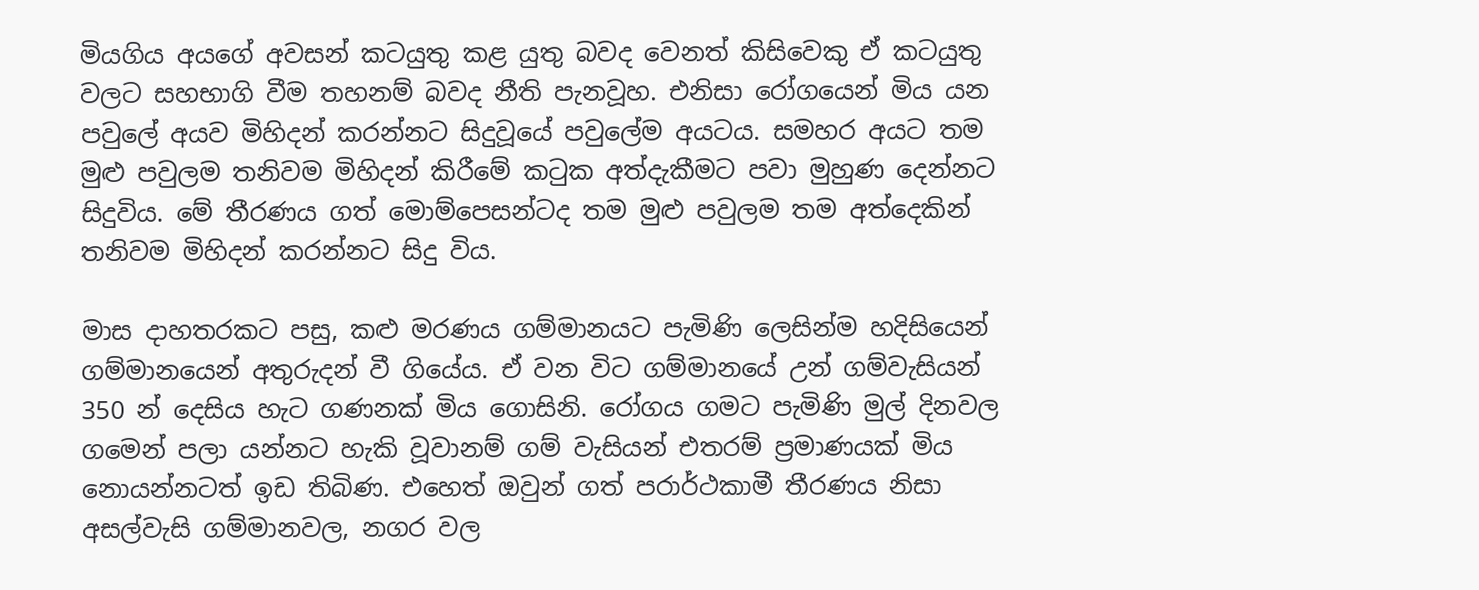මියගිය අයගේ අවසන් කටයුතු කළ යුතු බවද වෙනත් කිසිවෙකු ඒ කටයුතු වලට සහභාගි වීම තහනම් බවද නීති පැනවූහ. එනිසා රෝගයෙන් මිය යන පවුලේ අයව මිහිදන් කරන්නට සිදුවූයේ පවුලේම අයටය. සමහර අයට තම මුළු පවුලම තනිවම මිහිදන් කිරීමේ කටුක අත්දැකීමට පවා මුහුණ දෙන්නට සිදුවිය. මේ තීරණය ගත් මොම්පෙසන්ටද තම මුළු පවුලම තම අත්දෙකින් තනිවම මිහිදන් කරන්නට සිදු විය.

මාස දාහතරකට පසු, කළු මරණය ගම්මානයට පැමිණි ලෙසින්ම හදිසියෙන් ගම්මානයෙන් අතුරුදන් වී ගියේය. ඒ වන විට ගම්මානයේ උන් ගම්වැසියන් 350 න් දෙසිය හැට ගණනක්‌ මිය ගොසිනි. රෝගය ගමට පැමිණි මුල් දිනවල ගමෙන් පලා යන්නට හැකි වූවානම් ගම් වැසියන් එතරම් ප්‍රමාණයක්‌ මිය නොයන්නටත් ඉඩ තිබිණ. එහෙත් ඔවුන් ගත් පරාර්ථකාමී තීරණය නිසා අසල්වැසි ගම්මානවල, නගර වල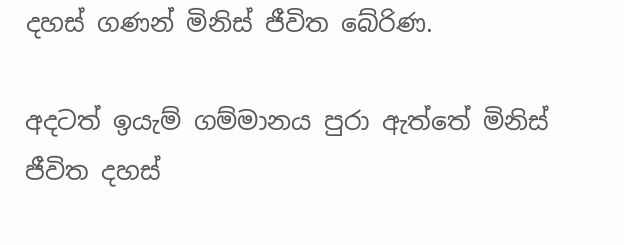දහස්‌ ගණන් මිනිස්‌ ජීවිත බේරිණ.

අදටත් ඉයැම් ගම්මානය පුරා ඇත්තේ මිනිස්‌ ජීවිත දහස්‌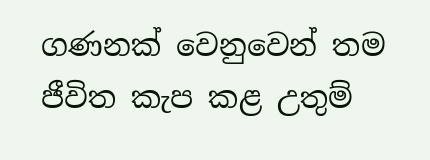ගණනක්‌ වෙනුවෙන් තම ජීවිත කැප කළ උතුම්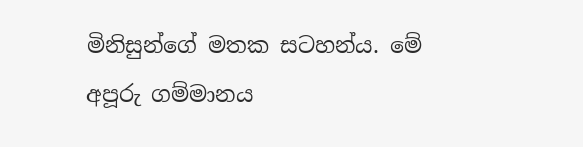මිනිසුන්ගේ මතක සටහන්ය. මේ අපූරු ගම්මානය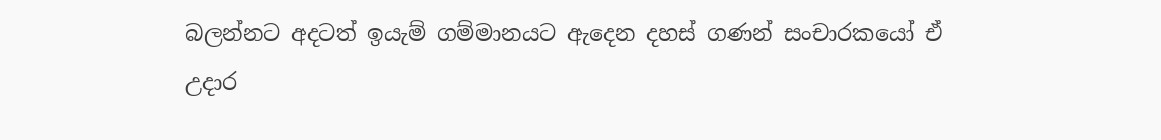බලන්නට අදටත් ඉයැම් ගම්මානයට ඇදෙන දහස්‌ ගණන් සංචාරකයෝ ඒ උදාර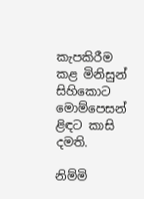කැපකිරීම කළ මිනිසුන් සිහිකොට මොම්පෙසන් ළිඳට කාසි දමති.

නිම්මි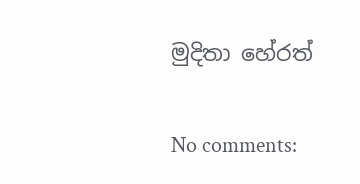මුදිතා හේරත්

No comments: